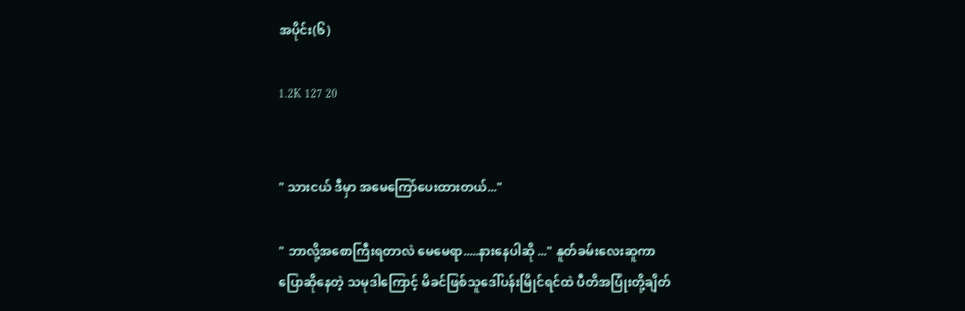အပိုင်း(၆)

1.2K 127 20


" သားငယ် ဒီမှာ အမေကြော်ပေးထားတယ်..."

" ဘာလို့အစောကြီးရတာလဲ မေမေရာ.....နားနေပါဆို ..." နူတ်ခမ်းလေးဆူကာ ပြောဆိုနေတဲ့ သမုဒါကြောင့် မိခင်ဖြစ်သူဒေါ်ပန်းမြိုင်ရင်ထဲ ပီတိအပြုံးတို့ချိတ်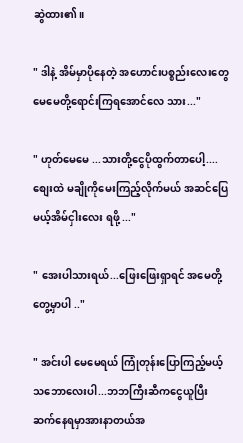ဆွဲထား၏။

" ဒါနဲ့ အိမ်မှာပိုနေတဲ့ အဟောင်းပစ္စည်းလေးတွေ မေမေတို့ရောင်းကြရအောင်လေ သား..."

" ဟုတ်မေမေ ...သားတို့ငွေပိုထွက်တာပေါ့....စျေးထဲ မချိုကိုမေးကြည့်လိုက်မယ် အဆင်ပြေမယ့်အိမ်ငှါးလေး ရဖို့ ..."

" အေးပါသားရယ်...ဖြေးဖြေးရှာရင် အမေတို့ တွေ့မှာပါ .."

" အင်းပါ မေမေရယ် ကြုံတုန်းပြောကြည့်မယ့်သဘောလေးပါ...ဘဘကြီးဆီကငွေယူပြီး ဆက်နေရမှာအားနာတယ်အ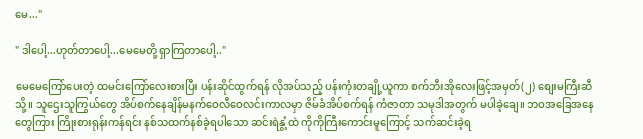မေ..."

" ဒါပေါ့...ဟုတ်တာပေါ့...မေမေတို့ ရှာကြတာပေါ့.."

မေမေကြော်ပေးတဲ့ ထမင်းကြော်လေးစားပြီး ပန်းဆိုင်ထွက်ရန် လိုအပ်သည့် ပန်းကုံးတချို့ယူကာ စက်ဘီးအိုလေးဖြင့်အမှတ်(၂) စျေးမကြီးဆီသို့။ သူဌေးသူကြွယ်တွေ အိပ်စက်နေချိန်မနက်ဝေလီဝေလင်းကာလမှာ ဇိမ်ခံအိပ်စက်ရန် ကံဇာတာ သမုဒါအတွက် မပါခဲ့ချေ။ ဘဝအခြေအနေတွေကြား ကြိုးစားရုန်းကန်ရင်း နစ်သထက်နစ်ခဲ့ရပါသော ဆင်းရဲနွံ့ထဲ ကိုကိုကြီးကောင်းမူကြောင့် သက်ဆင်းခဲ့ရ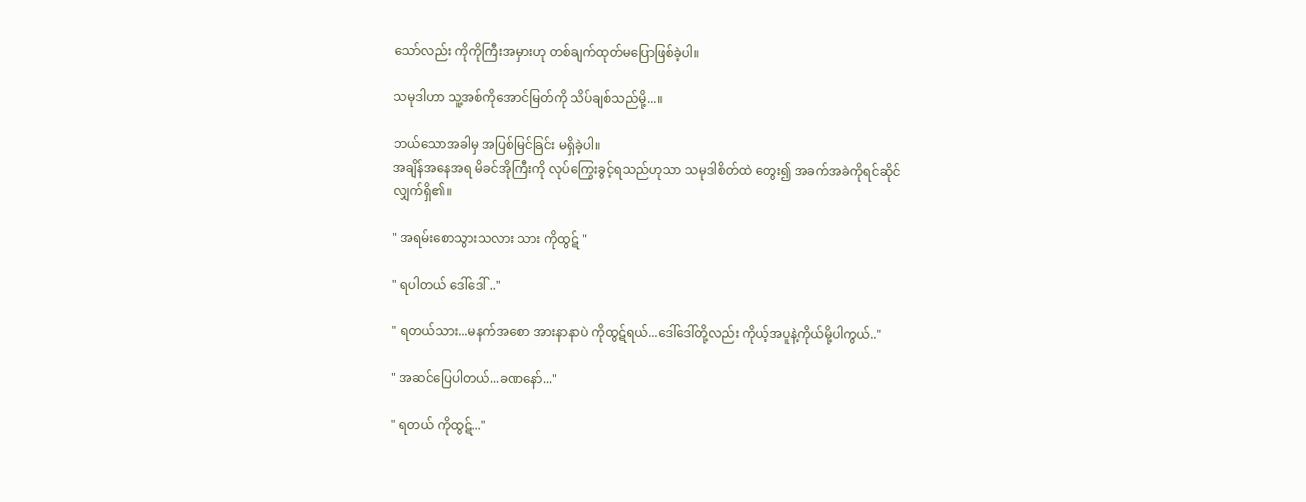သော်လည်း ကိုကိုကြီးအမှားဟု တစ်ချက်ထုတ်မပြောဖြစ်ခဲ့ပါ။

သမုဒါဟာ သူ့အစ်ကိုအောင်မြတ်ကို သိပ်ချစ်သည်မို့...။

ဘယ်သောအခါမှ အပြစ်မြင်ခြင်း မရှိခဲ့ပါ။
အချိန်အနေအရ မိခင်အိုကြီးကို လုပ်ကြွေးခွင့်ရသည်ဟုသာ သမုဒါစိတ်ထဲ တွေး၍ အခက်အခဲကိုရင်ဆိုင်လျှက်ရှိ၏။

" အရမ်းစောသွားသလား သား ကိုထွဋ် "

" ရပါတယ် ဒေါ်ဒေါ် .."

" ရတယ်သား...မနက်အစော အားနာနာပဲ ကိုထွဋ်ရယ်...ဒေါ်ဒေါ်တို့လည်း ကိုယ့်အပူနဲ့ကိုယ်မို့ပါကွယ်.."

" အဆင်ပြေပါတယ်...ခဏနော်..."

" ရတယ် ကိုထွဋ်..."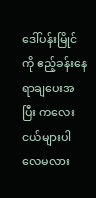ဒေါ်ပန်းမြိုင်ကို ဧည့်ခန်းနေရာချပေးအပြီး ကလေးငယ်များပါလေမလား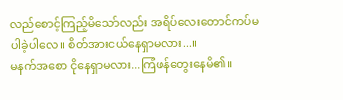လည်စောင့်ကြည့်မိသော်လည်း အရိပ်လေးတောင်ကပ်မပါခဲ့ပါလေ။ စိတ်အားငယ်နေရှာမလား...။
မနက်အစော ငိုနေရှာမလား...ကြံဖန်တွေးနေမိ၏။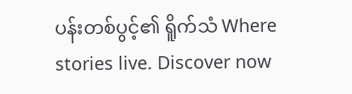ပန်းတစ်ပွင့်၏ ရိူက်သံ Where stories live. Discover now